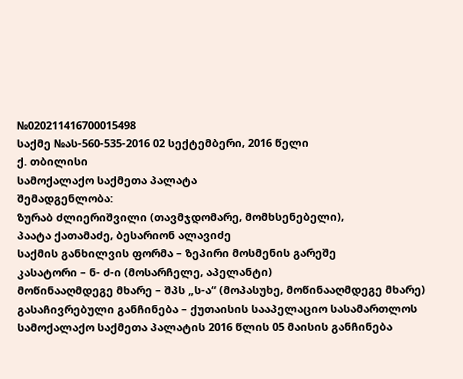№020211416700015498
საქმე №ას-560-535-2016 02 სექტემბერი, 2016 წელი
ქ. თბილისი
სამოქალაქო საქმეთა პალატა
შემადგენლობა:
ზურაბ ძლიერიშვილი (თავმჯდომარე, მომხსენებელი),
პაატა ქათამაძე, ბესარიონ ალავიძე
საქმის განხილვის ფორმა – ზეპირი მოსმენის გარეშე
კასატორი – ნ- ძ-ი (მოსარჩელე, აპელანტი)
მოწინააღმდეგე მხარე – შპს „ს-ა“ (მოპასუხე, მოწინააღმდეგე მხარე)
გასაჩივრებული განჩინება – ქუთაისის სააპელაციო სასამართლოს სამოქალაქო საქმეთა პალატის 2016 წლის 05 მაისის განჩინება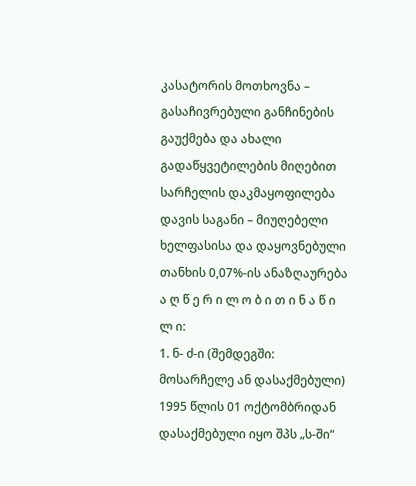კასატორის მოთხოვნა – გასაჩივრებული განჩინების გაუქმება და ახალი გადაწყვეტილების მიღებით სარჩელის დაკმაყოფილება
დავის საგანი – მიუღებელი ხელფასისა და დაყოვნებული თანხის 0,07%-ის ანაზღაურება
ა ღ წ ე რ ი ლ ო ბ ი თ ი ნ ა წ ი ლ ი:
1. ნ- ძ-ი (შემდეგში: მოსარჩელე ან დასაქმებული) 1995 წლის 01 ოქტომბრიდან დასაქმებული იყო შპს „ს-ში“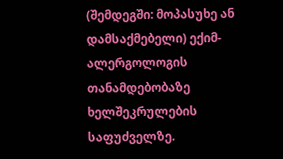(შემდეგში: მოპასუხე ან დამსაქმებელი) ექიმ-ალერგოლოგის თანამდებობაზე ხელშეკრულების საფუძველზე.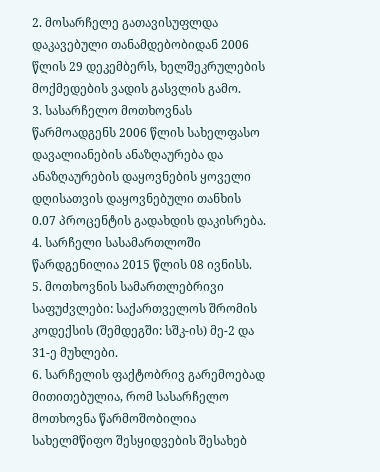2. მოსარჩელე გათავისუფლდა დაკავებული თანამდებობიდან 2006 წლის 29 დეკემბერს, ხელშეკრულების მოქმედების ვადის გასვლის გამო.
3. სასარჩელო მოთხოვნას წარმოადგენს 2006 წლის სახელფასო დავალიანების ანაზღაურება და ანაზღაურების დაყოვნების ყოველი დღისათვის დაყოვნებული თანხის 0.07 პროცენტის გადახდის დაკისრება.
4. სარჩელი სასამართლოში წარდგენილია 2015 წლის 08 ივნისს.
5. მოთხოვნის სამართლებრივი საფუძვლები: საქართველოს შრომის კოდექსის (შემდეგში: სშკ-ის) მე-2 და 31-ე მუხლები.
6. სარჩელის ფაქტობრივ გარემოებად მითითებულია, რომ სასარჩელო მოთხოვნა წარმოშობილია სახელმწიფო შესყიდვების შესახებ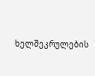ხელშეკრულების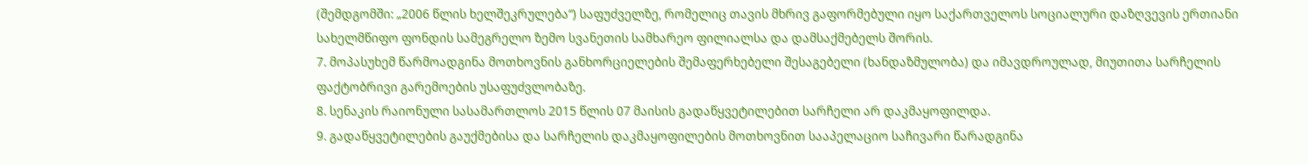(შემდგომში: „2006 წლის ხელშეკრულება“) საფუძველზე, რომელიც თავის მხრივ გაფორმებული იყო საქართველოს სოციალური დაზღვევის ერთიანი სახელმწიფო ფონდის სამეგრელო ზემო სვანეთის სამხარეო ფილიალსა და დამსაქმებელს შორის.
7. მოპასუხემ წარმოადგინა მოთხოვნის განხორციელების შემაფერხებელი შესაგებელი (ხანდაზმულობა) და იმავდროულად, მიუთითა სარჩელის ფაქტობრივი გარემოების უსაფუძვლობაზე.
8. სენაკის რაიონული სასამართლოს 2015 წლის 07 მაისის გადაწყვეტილებით სარჩელი არ დაკმაყოფილდა.
9. გადაწყვეტილების გაუქმებისა და სარჩელის დაკმაყოფილების მოთხოვნით სააპელაციო საჩივარი წარადგინა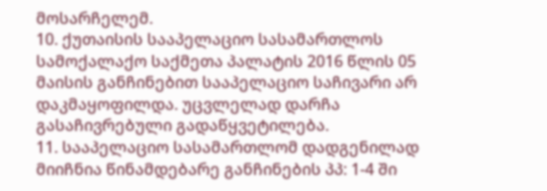მოსარჩელემ.
10. ქუთაისის სააპელაციო სასამართლოს სამოქალაქო საქმეთა პალატის 2016 წლის 05 მაისის განჩინებით სააპელაციო საჩივარი არ დაკმაყოფილდა. უცვლელად დარჩა გასაჩივრებული გადაწყვეტილება.
11. სააპელაციო სასამართლომ დადგენილად მიიჩნია წინამდებარე განჩინების პპ: 1-4 ში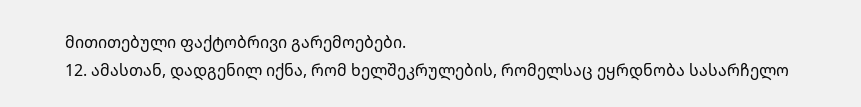მითითებული ფაქტობრივი გარემოებები.
12. ამასთან, დადგენილ იქნა, რომ ხელშეკრულების, რომელსაც ეყრდნობა სასარჩელო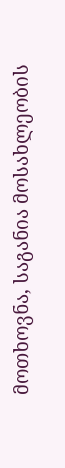მოთხოვნა, საგანია მოსახლეობის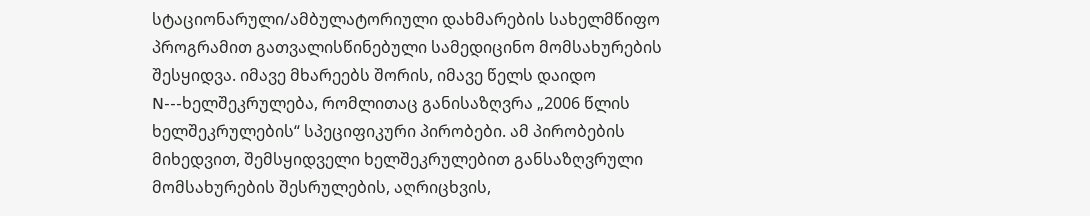სტაციონარული/ამბულატორიული დახმარების სახელმწიფო პროგრამით გათვალისწინებული სამედიცინო მომსახურების შესყიდვა. იმავე მხარეებს შორის, იმავე წელს დაიდო N---ხელშეკრულება, რომლითაც განისაზღვრა „2006 წლის ხელშეკრულების“ სპეციფიკური პირობები. ამ პირობების მიხედვით, შემსყიდველი ხელშეკრულებით განსაზღვრული მომსახურების შესრულების, აღრიცხვის,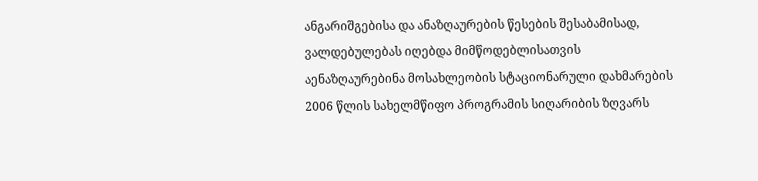ანგარიშგებისა და ანაზღაურების წესების შესაბამისად, ვალდებულებას იღებდა მიმწოდებლისათვის აენაზღაურებინა მოსახლეობის სტაციონარული დახმარების 2006 წლის სახელმწიფო პროგრამის სიღარიბის ზღვარს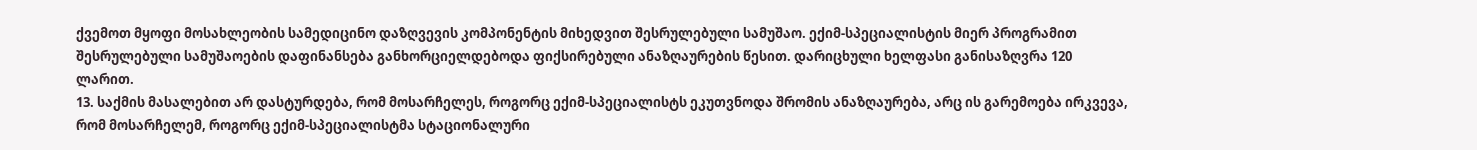ქვემოთ მყოფი მოსახლეობის სამედიცინო დაზღვევის კომპონენტის მიხედვით შესრულებული სამუშაო. ექიმ-სპეციალისტის მიერ პროგრამით შესრულებული სამუშაოების დაფინანსება განხორციელდებოდა ფიქსირებული ანაზღაურების წესით. დარიცხული ხელფასი განისაზღვრა 120 ლარით.
13. საქმის მასალებით არ დასტურდება, რომ მოსარჩელეს, როგორც ექიმ-სპეციალისტს ეკუთვნოდა შრომის ანაზღაურება, არც ის გარემოება ირკვევა, რომ მოსარჩელემ, როგორც ექიმ-სპეციალისტმა სტაციონალური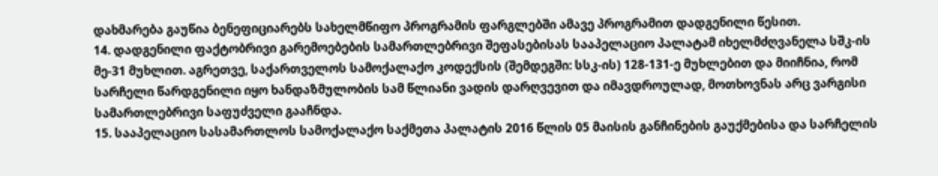დახმარება გაუწია ბენეფიციარებს სახელმწიფო პროგრამის ფარგლებში ამავე პროგრამით დადგენილი წესით.
14. დადგენილი ფაქტობრივი გარემოებების სამართლებრივი შეფასებისას სააპელაციო პალატამ იხელმძღვანელა სშკ-ის მე-31 მუხლით. აგრეთვე, საქართველოს სამოქალაქო კოდექსის (შემდეგში: სსკ-ის) 128-131-ე მუხლებით და მიიჩნია, რომ სარჩელი წარდგენილი იყო ხანდაზმულობის სამ წლიანი ვადის დარღვევით და იმავდროულად, მოთხოვნას არც ვარგისი სამართლებრივი საფუძველი გააჩნდა.
15. სააპელაციო სასამართლოს სამოქალაქო საქმეთა პალატის 2016 წლის 05 მაისის განჩინების გაუქმებისა და სარჩელის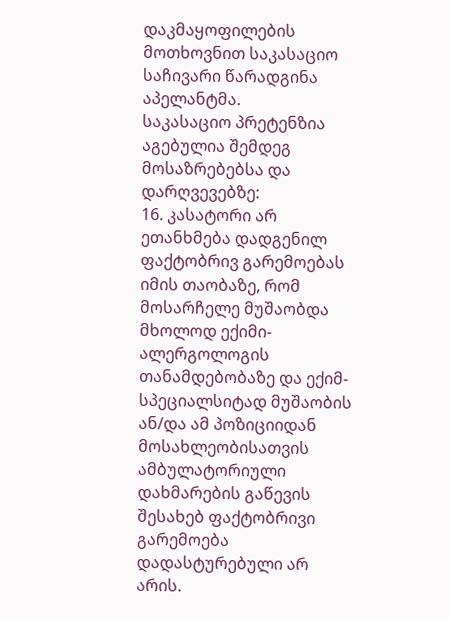დაკმაყოფილების მოთხოვნით საკასაციო საჩივარი წარადგინა აპელანტმა.
საკასაციო პრეტენზია აგებულია შემდეგ მოსაზრებებსა და დარღვევებზე:
16. კასატორი არ ეთანხმება დადგენილ ფაქტობრივ გარემოებას იმის თაობაზე, რომ მოსარჩელე მუშაობდა მხოლოდ ექიმი-ალერგოლოგის თანამდებობაზე და ექიმ-სპეციალსიტად მუშაობის ან/და ამ პოზიციიდან მოსახლეობისათვის ამბულატორიული დახმარების გაწევის შესახებ ფაქტობრივი გარემოება დადასტურებული არ არის.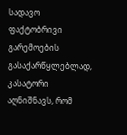სადავო ფაქტობრივი გარემოების გასაქარწყლებლად, კასატორი აღნიშნავს, რომ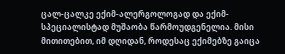ცალ-ცალკე ექიმ-ალერგოლოგად და ექიმ-სპეციალისტად მუშაობა წარმოუდგენელია. მისი მითითებით, იმ დღიდან, როდესაც ექიმებზე გაიცა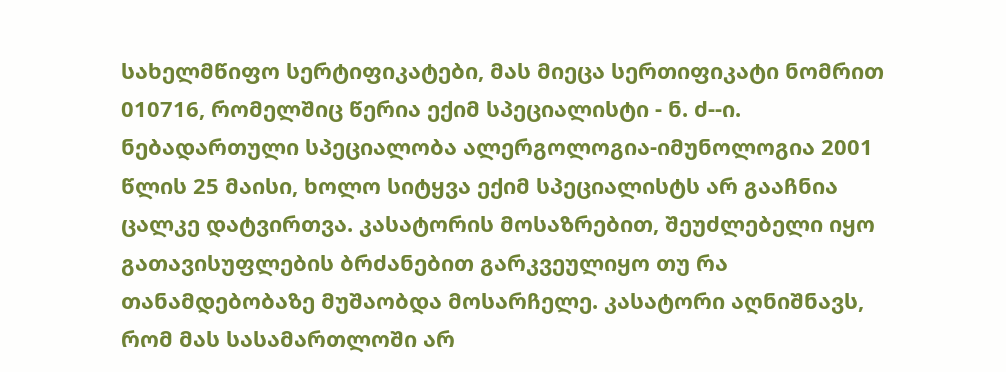სახელმწიფო სერტიფიკატები, მას მიეცა სერთიფიკატი ნომრით 010716, რომელშიც წერია ექიმ სპეციალისტი - ნ. ძ--ი. ნებადართული სპეციალობა ალერგოლოგია-იმუნოლოგია 2001 წლის 25 მაისი, ხოლო სიტყვა ექიმ სპეციალისტს არ გააჩნია ცალკე დატვირთვა. კასატორის მოსაზრებით, შეუძლებელი იყო გათავისუფლების ბრძანებით გარკვეულიყო თუ რა თანამდებობაზე მუშაობდა მოსარჩელე. კასატორი აღნიშნავს, რომ მას სასამართლოში არ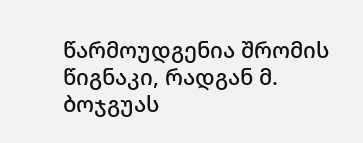წარმოუდგენია შრომის წიგნაკი, რადგან მ. ბოჯგუას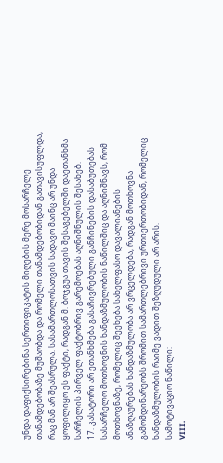უნდა დაფიქსირებინა სერთიფიკატის მიღების მერე მოსარჩელე თანამდებობაზე მუშაობდა და რომელი თანამდებობიდან გათავისუფლდა, რაც მან არ შეასრულა. სასამართლოსათვის სადავო მაინც არ უნდა ყოფილიყო ეს ფაქტი, რადგან მ. ბოჯგუა თავის შესაგებელში დაეთანხმა სარჩელის პირველ ფაქტობრივ გარემოებას აღნიშნულის შესახებ.
17. კასატორი არ ეთანხმება გასაჩივრებული განჩინების დასაბუთებას სასარჩელო მოთხოვნის ხანდაზმულობის ნაწილშიც და აღნიშნავს, რომ მოთხოვნაზე, რომელიც შეეხება სახელფასო დავალიანების ანაზღაურებას ხანდაზმულობა არ ვრცელდება, რადგან მოთხოვნა გამომდინარეობს შრომით სამართლებრივი ურთიერთობიდან, რომელიც ხანდაზმულობის რაიმე ვადით შეზღუდული არ არის.
სამოტივაციო ნაწილი:
VIII.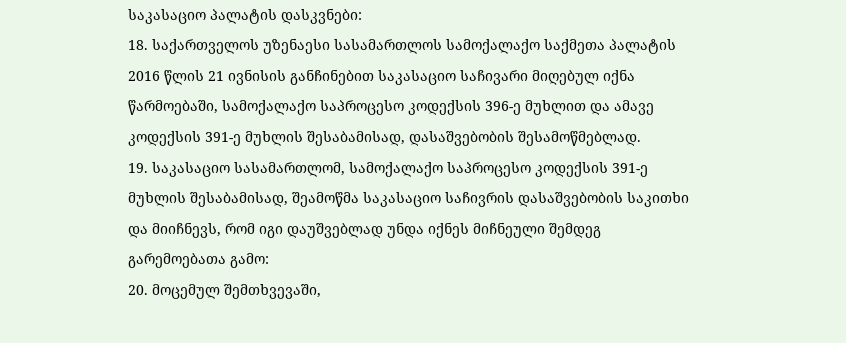საკასაციო პალატის დასკვნები:
18. საქართველოს უზენაესი სასამართლოს სამოქალაქო საქმეთა პალატის 2016 წლის 21 ივნისის განჩინებით საკასაციო საჩივარი მიღებულ იქნა წარმოებაში, სამოქალაქო საპროცესო კოდექსის 396-ე მუხლით და ამავე კოდექსის 391-ე მუხლის შესაბამისად, დასაშვებობის შესამოწმებლად.
19. საკასაციო სასამართლომ, სამოქალაქო საპროცესო კოდექსის 391-ე მუხლის შესაბამისად, შეამოწმა საკასაციო საჩივრის დასაშვებობის საკითხი და მიიჩნევს, რომ იგი დაუშვებლად უნდა იქნეს მიჩნეული შემდეგ გარემოებათა გამო:
20. მოცემულ შემთხვევაში,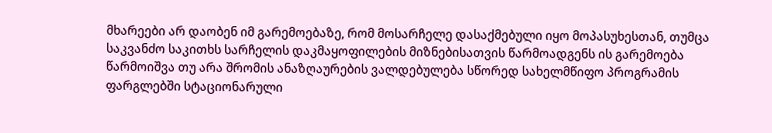მხარეები არ დაობენ იმ გარემოებაზე, რომ მოსარჩელე დასაქმებული იყო მოპასუხესთან, თუმცა საკვანძო საკითხს სარჩელის დაკმაყოფილების მიზნებისათვის წარმოადგენს ის გარემოება წარმოიშვა თუ არა შრომის ანაზღაურების ვალდებულება სწორედ სახელმწიფო პროგრამის ფარგლებში სტაციონარული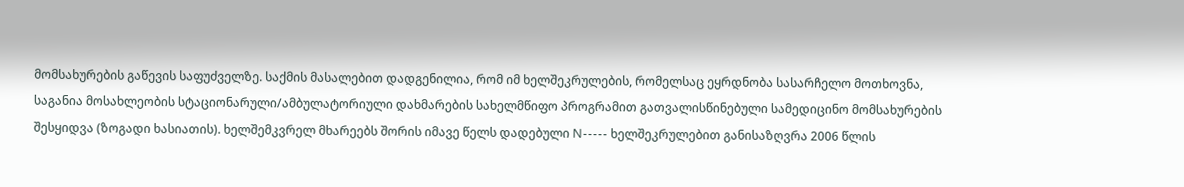მომსახურების გაწევის საფუძველზე. საქმის მასალებით დადგენილია, რომ იმ ხელშეკრულების, რომელსაც ეყრდნობა სასარჩელო მოთხოვნა, საგანია მოსახლეობის სტაციონარული/ამბულატორიული დახმარების სახელმწიფო პროგრამით გათვალისწინებული სამედიცინო მომსახურების შესყიდვა (ზოგადი ხასიათის). ხელშემკვრელ მხარეებს შორის იმავე წელს დადებული N----- ხელშეკრულებით განისაზღვრა 2006 წლის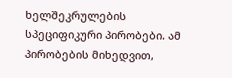ხელშეკრულების სპეციფიკური პირობები. ამ პირობების მიხედვით,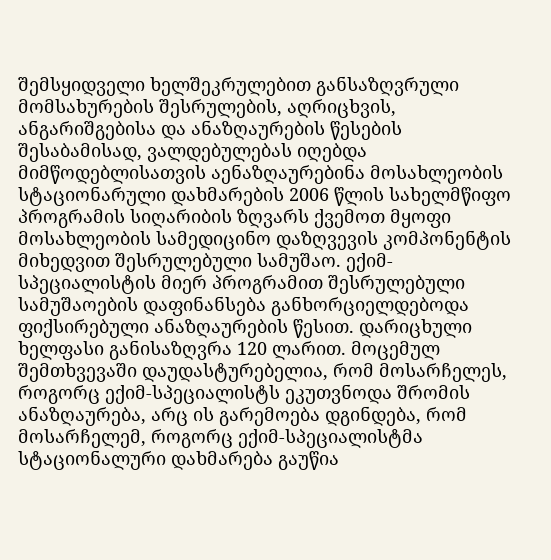შემსყიდველი ხელშეკრულებით განსაზღვრული მომსახურების შესრულების, აღრიცხვის, ანგარიშგებისა და ანაზღაურების წესების შესაბამისად, ვალდებულებას იღებდა მიმწოდებლისათვის აენაზღაურებინა მოსახლეობის სტაციონარული დახმარების 2006 წლის სახელმწიფო პროგრამის სიღარიბის ზღვარს ქვემოთ მყოფი მოსახლეობის სამედიცინო დაზღვევის კომპონენტის მიხედვით შესრულებული სამუშაო. ექიმ-სპეციალისტის მიერ პროგრამით შესრულებული სამუშაოების დაფინანსება განხორციელდებოდა ფიქსირებული ანაზღაურების წესით. დარიცხული ხელფასი განისაზღვრა 120 ლარით. მოცემულ შემთხვევაში დაუდასტურებელია, რომ მოსარჩელეს, როგორც ექიმ-სპეციალისტს ეკუთვნოდა შრომის ანაზღაურება, არც ის გარემოება დგინდება, რომ მოსარჩელემ, როგორც ექიმ-სპეციალისტმა სტაციონალური დახმარება გაუწია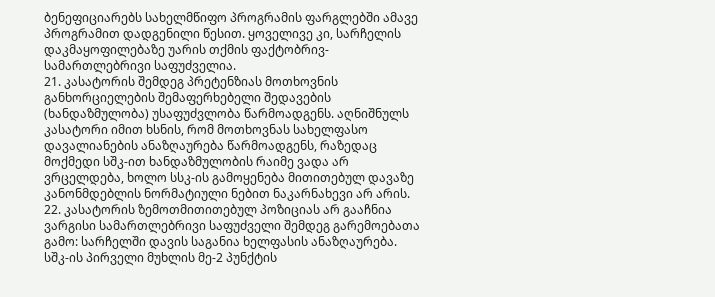ბენეფიციარებს სახელმწიფო პროგრამის ფარგლებში ამავე პროგრამით დადგენილი წესით. ყოველივე კი, სარჩელის დაკმაყოფილებაზე უარის თქმის ფაქტობრივ-სამართლებრივი საფუძველია.
21. კასატორის შემდეგ პრეტენზიას მოთხოვნის განხორციელების შემაფერხებელი შედავების (ხანდაზმულობა) უსაფუძვლობა წარმოადგენს. აღნიშნულს კასატორი იმით ხსნის, რომ მოთხოვნას სახელფასო დავალიანების ანაზღაურება წარმოადგენს, რაზედაც მოქმედი სშკ-ით ხანდაზმულობის რაიმე ვადა არ ვრცელდება, ხოლო სსკ-ის გამოყენება მითითებულ დავაზე კანონმდებლის ნორმატიული ნებით ნაკარნახევი არ არის.
22. კასატორის ზემოთმითითებულ პოზიციას არ გააჩნია ვარგისი სამართლებრივი საფუძველი შემდეგ გარემოებათა გამო: სარჩელში დავის საგანია ხელფასის ანაზღაურება. სშკ-ის პირველი მუხლის მე-2 პუნქტის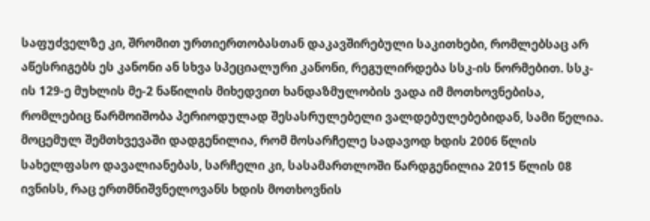საფუძველზე კი, შრომით ურთიერთობასთან დაკავშირებული საკითხები, რომლებსაც არ აწესრიგებს ეს კანონი ან სხვა სპეციალური კანონი, რეგულირდება სსკ-ის ნორმებით. სსკ-ის 129-ე მუხლის მე-2 ნაწილის მიხედვით ხანდაზმულობის ვადა იმ მოთხოვნებისა, რომლებიც წარმოიშობა პერიოდულად შესასრულებელი ვალდებულებებიდან, სამი წელია. მოცემულ შემთხვევაში დადგენილია, რომ მოსარჩელე სადავოდ ხდის 2006 წლის სახელფასო დავალიანებას, სარჩელი კი, სასამართლოში წარდგენილია 2015 წლის 08 ივნისს, რაც ერთმნიშვნელოვანს ხდის მოთხოვნის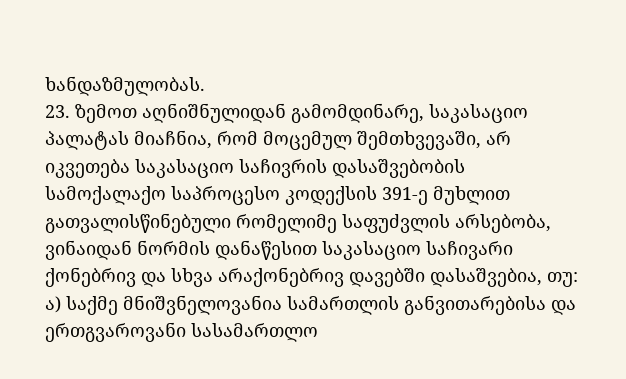ხანდაზმულობას.
23. ზემოთ აღნიშნულიდან გამომდინარე, საკასაციო პალატას მიაჩნია, რომ მოცემულ შემთხვევაში, არ იკვეთება საკასაციო საჩივრის დასაშვებობის სამოქალაქო საპროცესო კოდექსის 391-ე მუხლით გათვალისწინებული რომელიმე საფუძვლის არსებობა, ვინაიდან ნორმის დანაწესით საკასაციო საჩივარი ქონებრივ და სხვა არაქონებრივ დავებში დასაშვებია, თუ: ა) საქმე მნიშვნელოვანია სამართლის განვითარებისა და ერთგვაროვანი სასამართლო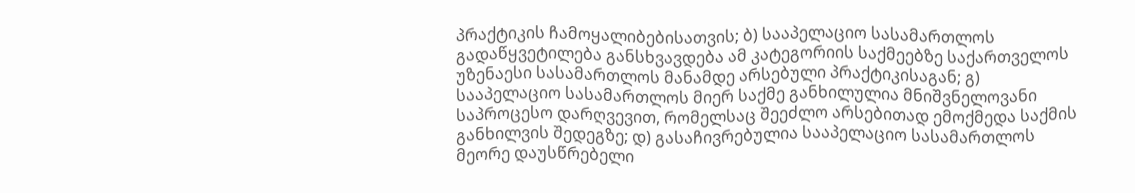პრაქტიკის ჩამოყალიბებისათვის; ბ) სააპელაციო სასამართლოს გადაწყვეტილება განსხვავდება ამ კატეგორიის საქმეებზე საქართველოს უზენაესი სასამართლოს მანამდე არსებული პრაქტიკისაგან; გ) სააპელაციო სასამართლოს მიერ საქმე განხილულია მნიშვნელოვანი საპროცესო დარღვევით, რომელსაც შეეძლო არსებითად ემოქმედა საქმის განხილვის შედეგზე; დ) გასაჩივრებულია სააპელაციო სასამართლოს მეორე დაუსწრებელი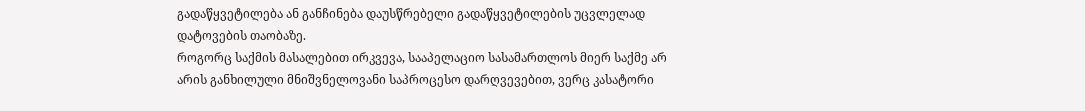გადაწყვეტილება ან განჩინება დაუსწრებელი გადაწყვეტილების უცვლელად დატოვების თაობაზე.
როგორც საქმის მასალებით ირკვევა, სააპელაციო სასამართლოს მიერ საქმე არ არის განხილული მნიშვნელოვანი საპროცესო დარღვევებით, ვერც კასატორი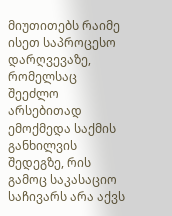მიუთითებს რაიმე ისეთ საპროცესო დარღვევაზე, რომელსაც შეეძლო არსებითად ემოქმედა საქმის განხილვის შედეგზე, რის გამოც საკასაციო საჩივარს არა აქვს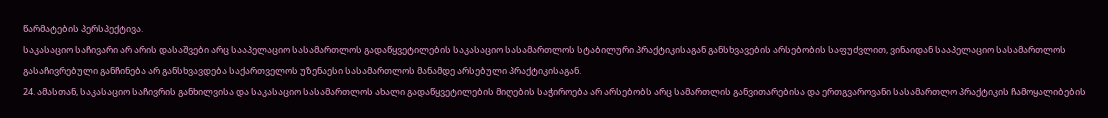წარმატების პერსპექტივა.
საკასაციო საჩივარი არ არის დასაშვები არც სააპელაციო სასამართლოს გადაწყვეტილების საკასაციო სასამართლოს სტაბილური პრაქტიკისაგან განსხვავების არსებობის საფუძვლით, ვინაიდან სააპელაციო სასამართლოს გასაჩივრებული განჩინება არ განსხვავდება საქართველოს უზენაესი სასამართლოს მანამდე არსებული პრაქტიკისაგან.
24. ამასთან, საკასაციო საჩივრის განხილვისა და საკასაციო სასამართლოს ახალი გადაწყვეტილების მიღების საჭიროება არ არსებობს არც სამართლის განვითარებისა და ერთგვაროვანი სასამართლო პრაქტიკის ჩამოყალიბების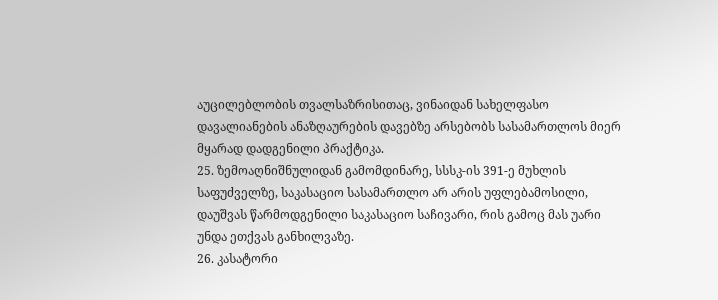აუცილებლობის თვალსაზრისითაც, ვინაიდან სახელფასო დავალიანების ანაზღაურების დავებზე არსებობს სასამართლოს მიერ მყარად დადგენილი პრაქტიკა.
25. ზემოაღნიშნულიდან გამომდინარე, სსსკ-ის 391-ე მუხლის საფუძველზე, საკასაციო სასამართლო არ არის უფლებამოსილი, დაუშვას წარმოდგენილი საკასაციო საჩივარი, რის გამოც მას უარი უნდა ეთქვას განხილვაზე.
26. კასატორი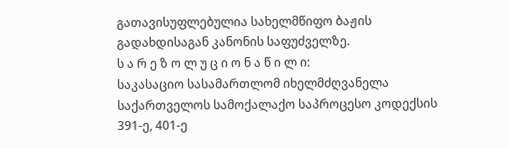გათავისუფლებულია სახელმწიფო ბაჟის გადახდისაგან კანონის საფუძველზე.
ს ა რ ე ზ ო ლ უ ც ი ო ნ ა წ ი ლ ი:
საკასაციო სასამართლომ იხელმძღვანელა საქართველოს სამოქალაქო საპროცესო კოდექსის 391-ე, 401-ე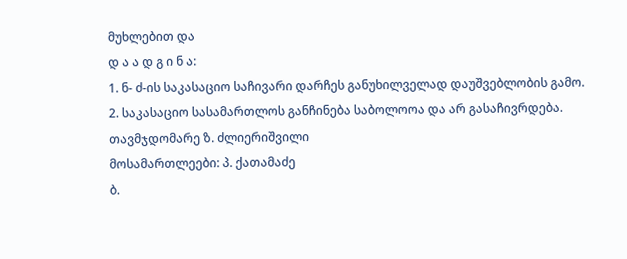მუხლებით და
დ ა ა დ გ ი ნ ა:
1. ნ- ძ-ის საკასაციო საჩივარი დარჩეს განუხილველად დაუშვებლობის გამო.
2. საკასაციო სასამართლოს განჩინება საბოლოოა და არ გასაჩივრდება.
თავმჯდომარე ზ. ძლიერიშვილი
მოსამართლეები: პ. ქათამაძე
ბ.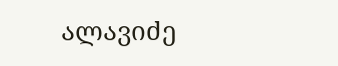ალავიძე